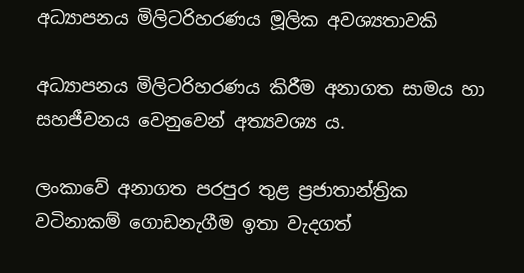අධ්‍යාපනය මිලිටරිහරණය මූලික අවශ්‍යතාවකි

අධ්‍යාපනය මිලිටරිහරණය කිරීම අනාගත සාමය හා සහජීවනය වෙනුවෙන් අත්‍යවශ්‍ය ය.

ලංකාවේ අනාගත පරපුර තුළ ප්‍රජාතාන්ත්‍රික වටිනාකම් ගොඩනැගීම ඉතා වැදගත්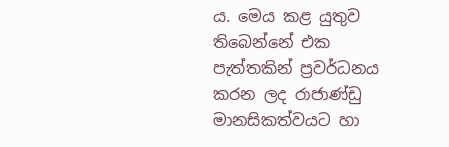ය. මෙය කළ යුතුව තිබෙන්නේ එක පැත්තකින් ප්‍රවර්ධනය කරන ලද රාජාණ්ඩු මානසිකත්වයට හා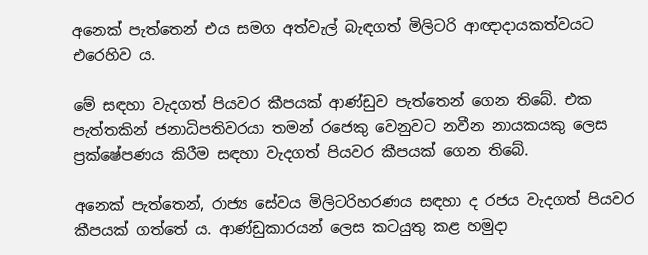අනෙක් පැත්තෙන් එය සමග අත්වැල් බැඳගත් මිලිටරි ආඥාදායකත්වයට එරෙහිව ය.

මේ සඳහා වැදගත් පියවර කීපයක් ආණ්ඩුව පැත්තෙන් ගෙන තිබේ. එක පැත්තකින් ජනාධිපතිවරයා තමන් රජෙකු වෙනුවට නවීන නායකයකු ලෙස ප්‍රක්ෂේපණය කිරීම සඳහා වැදගත් පියවර කීපයක් ගෙන තිබේ.

අනෙක් පැත්තෙන්, රාජ්‍ය සේවය මිලිටරිහරණය සඳහා ද රජය වැදගත් පියවර කීපයක් ගත්තේ ය. ආණ්ඩුකාරයන් ලෙස කටයුතු කළ හමුදා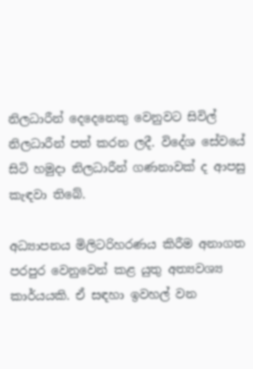නිලධාරීන් දෙදෙනෙකු වෙනුවට සිවිල් නිලධාරීන් පත් කරන ලදී. විදේශ සේවයේ සිටි හමුදා නිලධාරීන් ගණනාවක් ද ආපසු කැඳවා තිබේ.

අධ්‍යාපනය මිලිටරිහරණය කිරීම ‍අනාගත පරපුර වෙනුවෙන් කළ යුතු අත්‍යවශ්‍ය කාර්යයකි. ඒ සඳහා ඉවහල් වන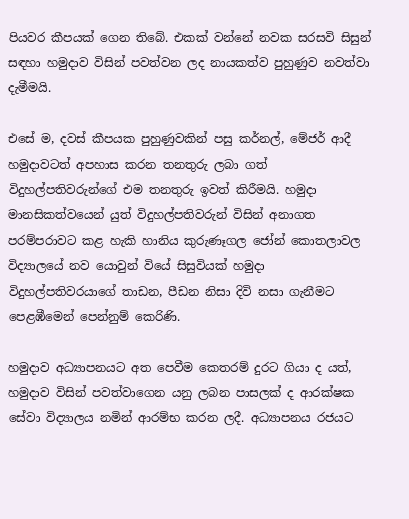පියවර කීපයක් ගෙන තිබේ. එකක් වන්නේ නවක සරසවි සිසුන් සඳහා හමුදාව විසින් පවත්වන ලද නායකත්ව පුහුණුව නවත්වා දැමීමයි.

එසේ ම, දවස් කීපයක පුහුණුවකින් පසු කර්නල්, මේජර් ආදී හමුදාවටත් අපහාස කරන තනතුරු ලබා ගත් විදුහල්පතිවරුන්ගේ එම තනතුරු ඉවත් කිරීමයි. හමුදා මානසිකත්වයෙන් යුත් විදුහල්පතිවරුන් විසින් අනාගත පරම්පරාවට කළ හැකි හානිය කුරුණෑගල ජෝන් කොතලාවල විද්‍යාලයේ නව යොවුන් වියේ සිසුවියක් හමුදා විදුහල්පතිවරයාගේ තාඩන, පීඩන නිසා දිවි නසා ගැනීමට පෙළඹීමෙන් පෙන්නුම් කෙරිණි.

හමුදාව අධ්‍යාපනයට අත පෙවීම කෙතරම් දුරට ගියා ද යත්, හමුදාව විසින් පවත්වාගෙන යනු ලබන පාසලක් ද ආරක්ෂක සේවා විද්‍යාලය නමින් ආරම්භ කරන ලදී. අධ්‍යාපනය රජයට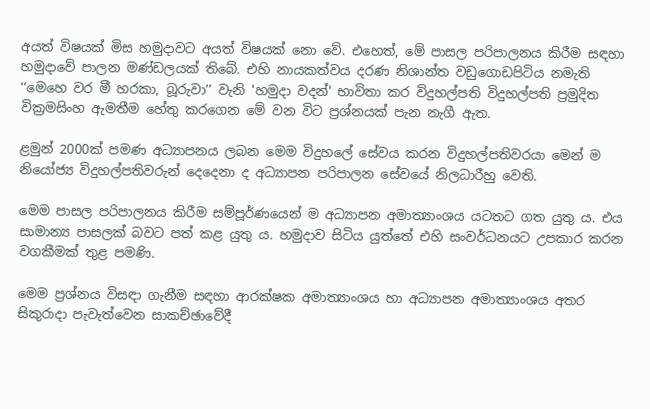අයත් විෂයක් මිස හමුදාවට අයත් විෂයක් නො වේ. එහෙත්, මේ පාසල පරිපාලනය කිරීම සඳහා හමුදාවේ පාලන මණ්ඩලයක් තිබේ. එහි නායකත්වය දරණ නිශාන්ත වඩුගොඩපිටිය නමැති ‘‘මෙහෙ වර මී හරකා, බූරුවා’’ වැනි 'හමුදා වදන්' භාවිතා කර විදුහල්පති විදුහල්පති ප්‍රමුදිත වික්‍රමසිංහ ඇමතීම හේතු කරගෙන මේ වන විට ප්‍රශ්නයක් පැන නැගී ඇත.

ළමුන් 2000ක් පමණ අධ්‍යාපනය ලබන මෙම විදුහලේ සේවය කරන විදුහල්පතිවරයා මෙන් ම නියෝජ්‍ය විදුහල්පතිවරුන් දෙදෙනා ද අධ්‍යාපන පරිපාලන සේවයේ නිලධාරීහු වෙති.

මෙම පාසල පරිපාලනය කිරීම සම්පූර්ණයෙන් ම අධ්‍යාපන අමාත්‍යාංශය යටතට ගත යුතු ය. එය සාමාන්‍ය පාසලක් බවට පත් කළ යුතු ය. හමුදාව සිටිය යුත්තේ එහි සංවර්ධනයට උපකාර කරන වගකීමක් තුළ පමණි.

මෙම ප්‍රශ්නය විසඳා ගැනීම සඳහා ආරක්ෂක අමාත්‍යාංශය හා අධ්‍යාපන අමාත්‍යාංශය අතර සිකුරාදා පැවැත්වෙන සාකච්ඡාවේදී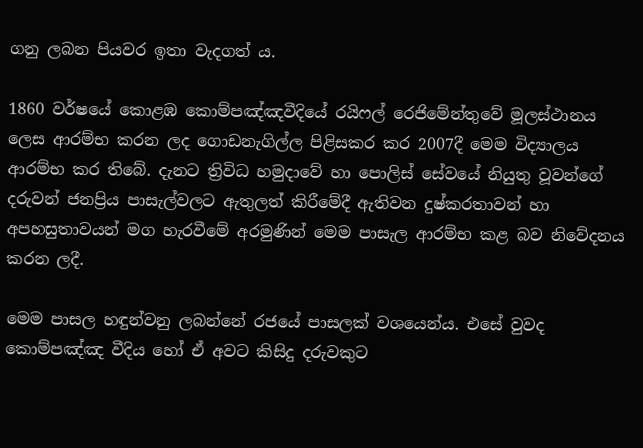ගනු ලබන පියවර ඉතා වැදගත් ය.

1860 වර්ෂයේ කොළඹ කොම්පඤ්ඤවීදියේ රයිෆල් රෙජිමේන්තුවේ මූලස්ථානය ලෙස ආරම්භ කරන ලද ගොඩනැගිල්ල පිළිසකර කර 2007දී මෙම විද්‍යාලය ආරම්භ කර තිබේ. දැනට ත්‍රිවිධ හමුදාවේ හා පොලිස් සේවයේ නියුතු වූවන්ගේ දරුවන් ජනප්‍රිය පාසැල්වලට ඇතුලත් කිරීමේදී ඇතිවන දුෂ්කරතාවන් හා අපහසුතාවයන් මග හැරවීමේ අරමුණින් මෙම පාසැල ආරම්භ කළ බව නිවේදනය කරන ලදී.

මෙම පාසල හඳුන්වනු ලබන්නේ රජයේ පාසලක් වශයෙන්ය. එසේ වුවද කොම්පඤ්ඤ වීදිය හෝ ඒ අවට කිසිදු දරුවකුට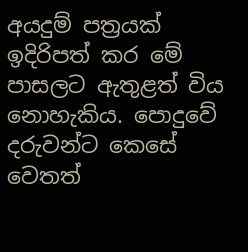අයදුම් පත්‍රයක් ඉදිරිපත් කර මේ පාසලට ඇතුළත් විය නොහැකිය. පොදුවේ දරුවන්ට කෙසේ වෙතත්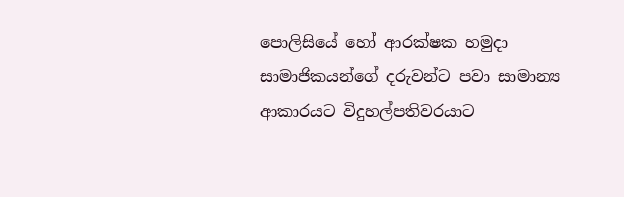පොලිසියේ හෝ ආරක්ෂක හමුදා සාමාජිකයන්ගේ දරුවන්ට පවා සාමාන්‍ය ආකාරයට විදුහල්පතිවරයාට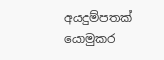අයදුම්පතක් යොමුකර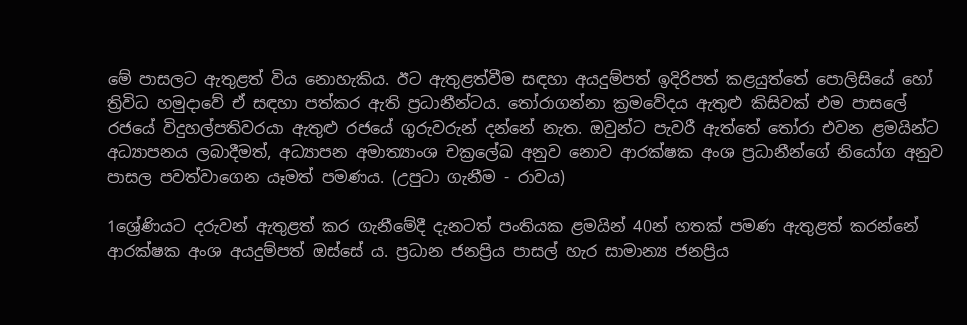මේ පාසලට ඇතුළත් විය නොහැකිය. ඊට ඇතුළත්වීම සඳහා අයදුම්පත් ඉදිරිපත් කළයුත්තේ පොලිසියේ හෝ ත්‍රිවිධ හමුදාවේ ඒ සඳහා පත්කර ඇති ප්‍රධානීන්ටය. තෝරාගන්නා ක්‍රමවේදය ඇතුළු කිසිවක් එම පාසලේ රජයේ විදුහල්පතිවරයා ඇතුළු රජයේ ගුරුවරුන් දන්නේ නැත. ඔවුන්ට පැවරී ඇත්තේ තෝරා එවන ළමයින්ට අධ්‍යාපනය ලබාදීමත්, අධ්‍යාපන අමාත්‍යාංශ චක්‍රලේඛ අනුව නොව ආරක්ෂක අංශ ප්‍රධානීන්ගේ නියෝග අනුව පාසල පවත්වාගෙන යෑමත් පමණය. (උපුටා ගැනීම - රාවය)

1ශ්‍රේණියට දරුවන් ඇතුළත් කර ගැනීමේදී දැනටත් පංතියක ළමයින් 40න් හතක් පමණ ඇතුළත් කරන්නේ ආරක්ෂක අංශ අයදුම්පත් ඔස්සේ ය. ප්‍රධාන ජනප්‍රිය පාසල් හැර සාමාන්‍ය ජනප්‍රිය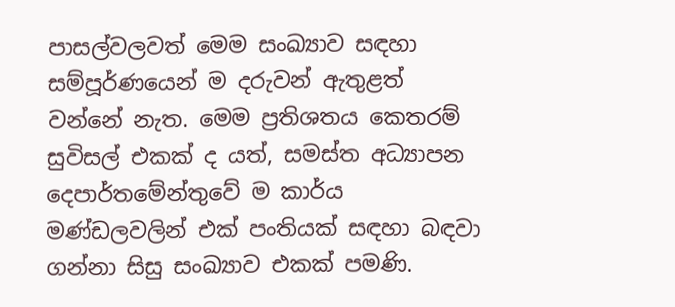පාසල්වලවත් මෙම සංඛ්‍යාව සඳහා සම්පූර්ණයෙන් ම දරුවන් ඇතුළත් වන්නේ නැත. මෙම ප්‍රතිශතය කෙතරම් සුවිසල් එකක් ද යත්, සමස්ත අධ්‍යාපන දෙපාර්තමේන්තුවේ ම කාර්ය මණ්ඩලවලින් එක් පංතියක් සඳහා බඳවා ගන්නා සිසු සංඛ්‍යාව එකක් පමණි.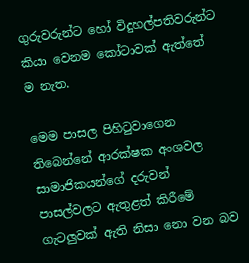ගුරුවරුන්ට හෝ විදුහල්පතිවරුන්ට කියා වෙනම කෝටාවක් ඇත්තේ ම නැත.

මෙම පාසල පිහිටුවාගෙන තිබෙන්නේ ආරක්ෂක අංශවල සාමාජිකයන්ගේ දරුවන් පාසල්වලට ඇතුළත් කිරීමේ ගැටලුවක් ඇති නිසා නො වන බව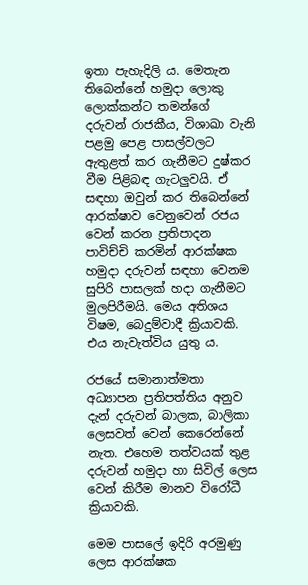ඉතා පැහැදිලි ය. මෙතැන තිබෙන්නේ හමුදා ලොකු ලොක්කන්ට තමන්ගේ දරුවන් රාජකීය, විශාඛා වැනි පළමු පෙළ පාසල්වලට ඇතුළත් කර ගැනීමට දුෂ්කර වීම පිළිබඳ ගැටලුවයි. ඒ සඳහා ඔවුන් කර තිබෙන්නේ ආරක්ෂාව වෙනුවෙන් රජය වෙන් කරන ප්‍රතිපාදන පාවිච්චි කරමින් ආරක්ෂක හමුදා දරුවන් සඳහා වෙනම සුපිරි පාසලක් හදා ගැනීමට මුලපිරීමයි. මෙය අතිශය විෂම, බෙදුම්වාදී ක්‍රියාවකි. එය නැවැත්විය යුතු ය.

රජයේ සමානාත්මතා අධ්‍යාපන ප්‍රතිපත්තිය අනුව දැන් දරුවන් බාලක, බාලිකා ලෙසවත් වෙන් කෙරෙන්නේ නැත. එහෙම තත්වයක් තුළ දරුවන් හමුදා හා සිවිල් ලෙස වෙන් කිරීම මානව විරෝධී ක්‍රියාවකි.

මෙම පාසලේ ඉදිරි අරමුණු ලෙස ආරක්ෂක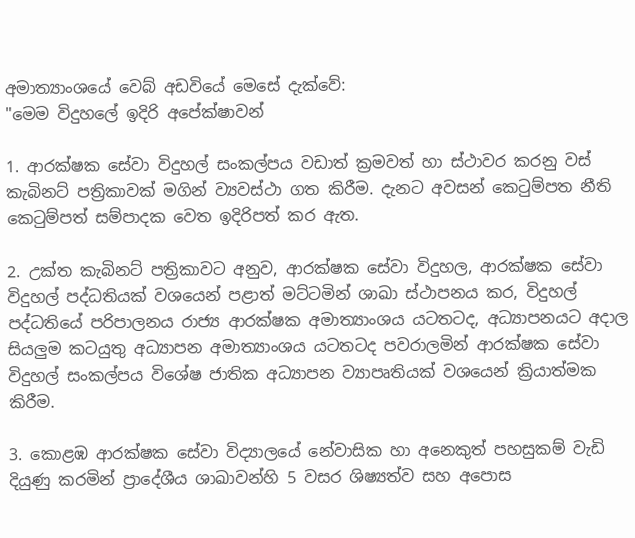අමාත්‍යාංශයේ වෙබ් අඩවියේ මෙසේ දැක්වේ:
"මෙම විදුහලේ ඉදිරි අපේක්ෂාවන්

1. ආරක්ෂක සේවා විදුහල් සංකල්පය වඩාත් ක්‍රමවත් හා ස්ථාවර කරනු වස් කැබිනට් පත්‍රිකාවක් මගින් ව්‍යවස්ථා ගත කිරීම. දැනට අවසන් කෙටුම්පත නීති කෙටුම්පත් සම්පාදක වෙත ඉදිරිපත් කර ඇත.

2. උක්ත කැබිනට් පත්‍රිකාවට අනුව, ආරක්ෂක සේවා විදුහල, ආරක්ෂක සේවා විදුහල් පද්ධතියක් වශයෙන් පළාත් මට්ටමින් ශාඛා ස්ථාපනය කර, විදුහල් පද්ධතියේ පරිපාලනය රාජ්‍ය ආරක්ෂක අමාත්‍යාංශය යටතටද, අධ්‍යාපනයට අදාල සියලුම කටයුතු අධ්‍යාපන අමාත්‍යාංශය යටතටද පවරාලමින් ආරක්ෂක සේවා විදුහල් සංකල්පය විශේෂ ජාතික අධ්‍යාපන ව්‍යාපෘතියක් වශයෙන් ක්‍රියාත්මක කිරීම.

3. කොළඹ ආරක්ෂක සේවා විද්‍යාලයේ නේවාසික හා අනෙකුත් පහසුකම් වැඩි දියුණු කරමින් ප්‍රාදේශීය ශාඛාවන්හි 5 වසර ශිෂ්‍යත්ව සහ අපොස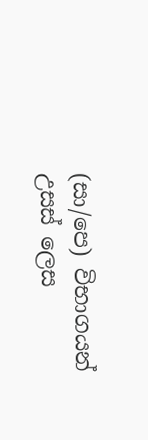(සා/පෙ) විභාගයන් උසස් ලෙස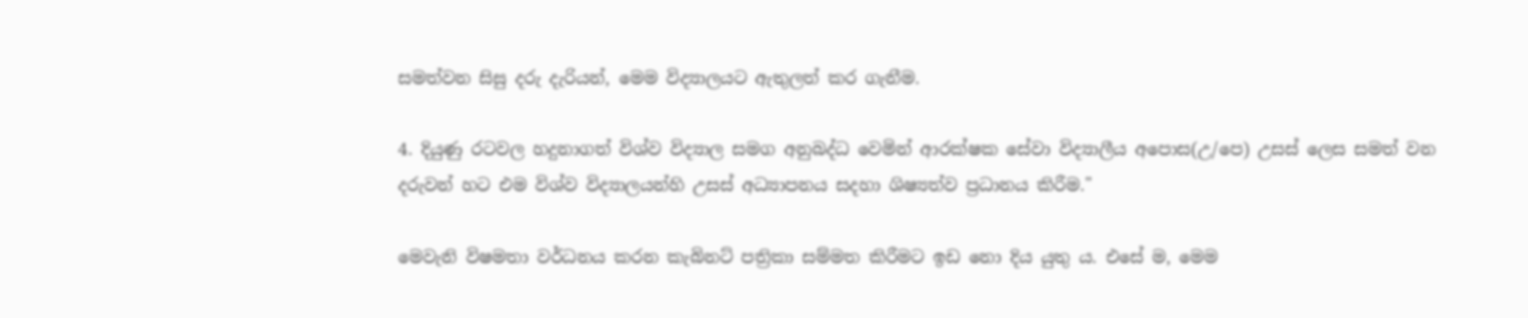සමත්වන සිසු දරු දැරියන්, මෙම විද්‍යාලයට ඇතුලත් කර ගැනීම.

4. දියුණු රටවල හදුනාගත් විශ්ව විද්‍යාල සමග අනුබද්ධ වෙමින් ආරක්ෂක සේවා විද්‍යාලීය අපොස(උ/පෙ) උසස් ලෙස සමත් වන දරුවන් හට එම විශ්ව විද්‍යාලයන්හි උසස් අධ්‍යාපනය සදහා ශිෂ්‍යත්ව ප්‍රධානය කිරීම."

මෙවැනි විෂමතා වර්ධනය කරන කැබිනට් පත්‍රිකා සම්මත කිරීමට ඉඩ නො දිය යුතු ය. එසේ ම, මෙම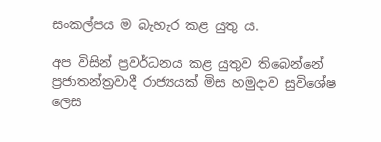සංකල්පය ම බැහැර කළ යුතු ය.

අප විසින් ප්‍රවර්ධනය කළ යුතුව තිබෙන්නේ ප්‍රජාතන්ත්‍රවාදී රාජ්‍යයක් මිස හමුදාව සුවිශේෂ ලෙස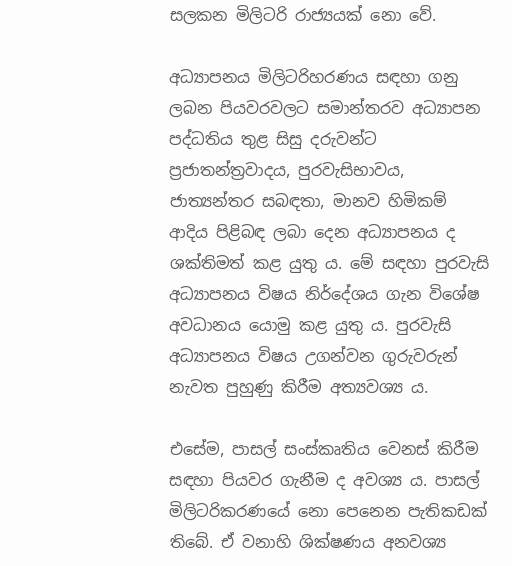සලකන මිලිටරි රාජ්‍යයක් නො වේ.

අධ්‍යාපනය මිලිටරිහරණය සඳහා ගනු ලබන පියවරවලට සමාන්තරව අධ්‍යාපන පද්ධතිය තුළ සිසු දරුවන්ට ප්‍රජාතන්ත්‍රවාදය, පුරවැසිභාවය, ජ‍ාත්‍යන්තර සබඳතා, මානව හිමිකම් ආදිය පිළිබඳ ලබා දෙන අධ්‍යාපනය ද ශක්තිමත් කළ යුතු ය. මේ සඳහා පුරවැසි අධ්‍යාපනය විෂය නිර්දේශය ගැන විශේෂ අවධානය යොමු කළ යුතු ය. පුරවැසි අධ්‍යාපනය විෂය උගන්වන ගුරුවරුන් නැවත පුහුණු කිරීම අත්‍යවශ්‍ය ය.

එසේම, පාසල් සංස්කෘතිය වෙනස් කිරීම සඳහා පියවර ගැනීම ද අවශ්‍ය ය. පාසල් මිලිටරිකරණයේ නො පෙනෙන පැතිකඩක් තිබේ. ඒ වනාහි ශික්ෂණය අනවශ්‍ය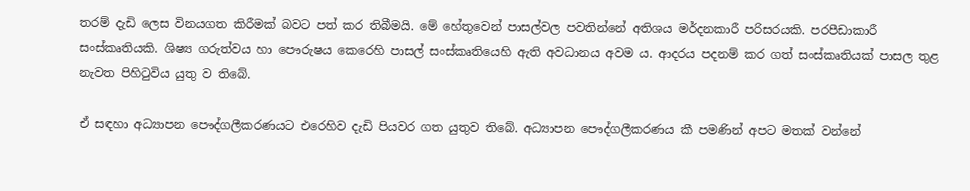තරම් දැඩි ලෙස විනයගත කිරීමක් බවට පත් කර තිබීමයි. මේ හේතුවෙන් පාසල්වල පවතින්නේ අතිශය මර්දනකාරී පරිසරයකි. පරපීඩාකාරී සංස්කෘතියකි. ශිෂ්‍ය ගරුත්වය හා පෞරුෂය කෙරෙහි පාසල් සංස්කෘතියෙහි ඇති අවධානය අවම ය. ආදරය පදනම් කර ගත් සංස්කෘතියක් පාසල තුළ නැවත පිහිටුවිය යුතු ව තිබේ.

ඒ සඳහා අධ්‍යාපන පෞද්ගලීකරණයට එරෙහිව දැඩි පියවර ගත යුතුව තිබේ. අධ්‍යාපන පෞද්ගලීකරණය කී පමණින් අපට මතක් වන්නේ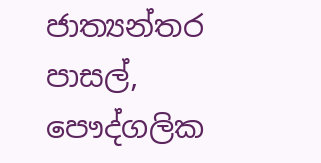ජාත්‍යන්තර පාසල්, පෞද්ගලික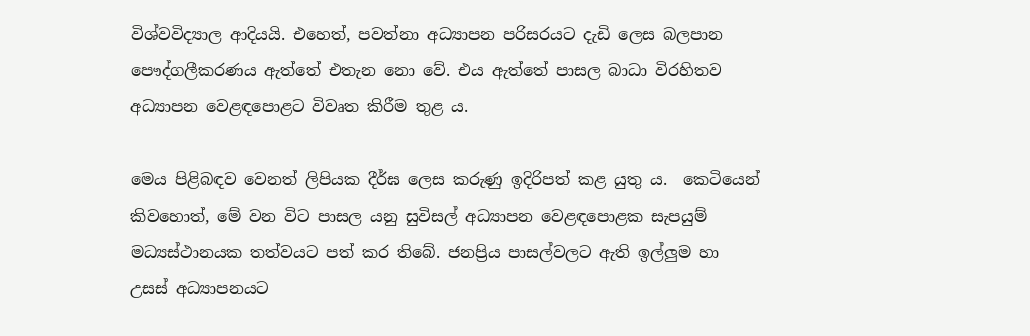විශ්වවිද්‍යාල ආදියයි. එහෙත්, පවත්නා අධ්‍යාපන පරිසරයට දැඩි ලෙස බලපාන පෞද්ගලීකරණය ඇත්තේ එතැන නො වේ. එය ඇත්තේ පාසල බාධා විරහිතව අධ්‍යාපන වෙළඳපොළට විවෘත කිරීම තුළ ය.

මෙය පිළිබඳව වෙනත් ලිපියක දීර්ඝ ලෙස කරුණු ඉදිරිපත් කළ යුතු ය.  කෙටියෙන් කිවහොත්, මේ වන විට පාසල යනු සුවිසල් අධ්‍යාපන වෙළඳපොළක සැපයුම් මධ්‍යස්ථානයක තත්වයට පත් කර තිබේ. ජනප්‍රිය පාසල්වලට ඇති ඉල්ලුම හා උසස් අධ්‍යාපනයට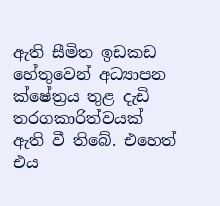ඇති සීමිත ඉඩකඩ හේතුවෙන් අධ්‍යාපන ක්ෂේත්‍රය තුළ දැඩි තරගකාරිත්වයක් ඇති වී තිබේ. එහෙත් එය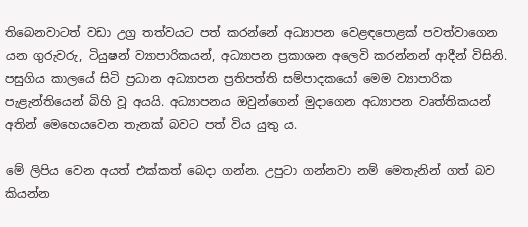තිබෙනවාටත් වඩා උග්‍ර තත්වයට පත් කරන්නේ අධ්‍යාපන වෙළඳපොළක් පවත්වාගෙන යන ගුරුවරු, ටියුෂන් ව්‍යාපාරිකයන්, අධ්‍යාපන ප්‍රකාශන අලෙවි කරන්නන් ආදීන් විසිනි. පසුගිය කාලයේ සිටි ප්‍රධාන අධ්‍යාපන ප්‍රතිපත්ති සම්පාදකයෝ මෙම ව්‍යාපාරික පැළැන්තියෙන් බිහි වූ අයයි. අධ්‍යාපනය ඔවුන්ගෙන් මුදාගෙන අධ්‍යාපන වෘත්තිකයන් අතින් මෙහෙයවෙන තැනක් බවට පත් විය යුතු ය.

මේ ලිපිය වෙන අයත් එක්කත් බෙදා ගන්න. උපුටා ගන්නවා නම් ‍මෙතැනින් ගත් බව කියන්න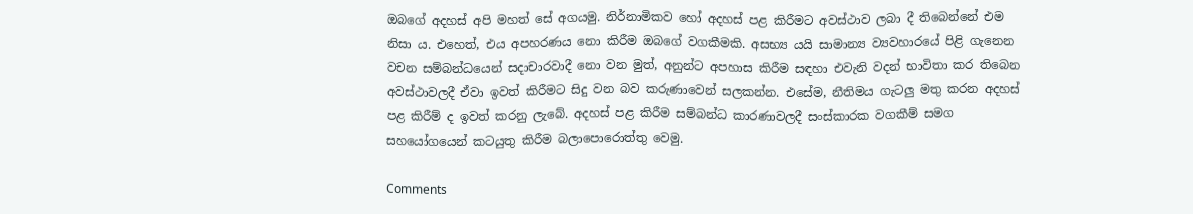ඔබගේ අදහස් අපි මහත් සේ අගයමු. නිර්නාමිකව හෝ අදහස් පළ කිරීමට අවස්ථාව ලබා දී තිබෙන්නේ එම නිසා ය. එහෙත්, එය අපහරණය නො කිරීම ඔබ‍ගේ වගකීමකි. අසභ්‍ය යයි සාමාන්‍ය ව්‍යවහාරයේ පිළි ගැනෙන වචන සම්බන්ධයෙන් සදාචාරවාදී නො වන මුත්, අනුන්ට අපහාස කිරීම සඳහා එවැනි වදන් භාවිතා කර තිබෙන අවස්ථාවලදී ඒවා ඉවත් කිරීමට සිදු වන බව කරුණාවෙන් සලකන්න. එසේම, නීතිමය ගැටලු මතු කරන අදහස් පළ කිරීම් ද ඉවත් කරනු ලැබේ. අදහස් පළ කිරීම සම්බන්ධ කාරණාවලදී සංස්කාරක වගකීම් සමග සහයෝගයෙන් කටයුතු කිරීම බලාපොරොත්තු වෙමු.

Comments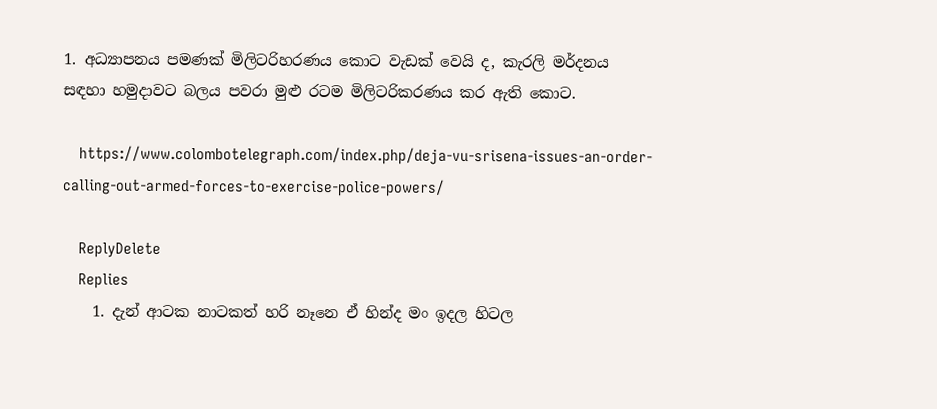1. අධ්‍යාපනය පමණක් මිලිටරිහරණය කොට වැඩක් වෙයි ද, කැරලි මර්දනය සඳහා හමුදාවට බලය පවරා මුළු රටම මිලිටරිකරණය කර ඇති කොට.

    https://www.colombotelegraph.com/index.php/deja-vu-srisena-issues-an-order-calling-out-armed-forces-to-exercise-police-powers/

    ReplyDelete
    Replies
    1. දැන් ආටක නාටකත් හරි නෑනෙ ඒ හින්ද මං ඉදල හිටල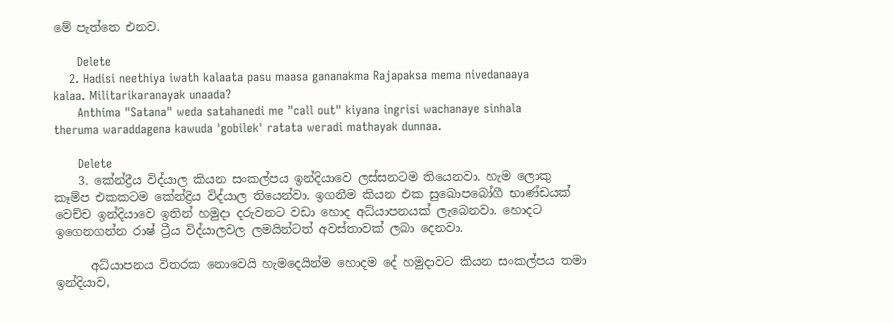මේ පැත්‍තෙ එනව.

      Delete
    2. Hadisi neethiya iwath kalaata pasu maasa gananakma Rajapaksa mema nivedanaaya kalaa. Militarikaranayak unaada?
      Anthima "Satana" weda satahanedi me "call out" kiyana ingrisi wachanaye sinhala theruma waraddagena kawuda 'gobilek' ratata weradi mathayak dunnaa.

      Delete
    3. කේන්ද්‍රීය විද්යාල කියන සංකල්පය ඉන්දියාවෙ ලස්සනටම තියෙනවා. හැම ලොකු කෑම්ප එකකටම කේන්ද්‍රිය විද්යාල තියෙන්වා. ඉගනීම කියන එක සුඛොපබෝගී භාණ්ඩයක් වෙච්ච ඉන්දියාවෙ ඉතින් හමුදා දරුවනට වඩා හොද අධ්යාපනයක් ලැබෙනවා. හොදට ඉගෙනගන්න රාෂ්‍ ට්‍රීය විද්යාලවල ලමයින්ටත් අවස්තාවක් ලබා දෙනවා.

      අධ්යාපනය විතරක නොවෙයි හැමදෙයින්ම හොදම දේ හමුදාවට කියන සංකල්පය තමා ඉන්දියාව,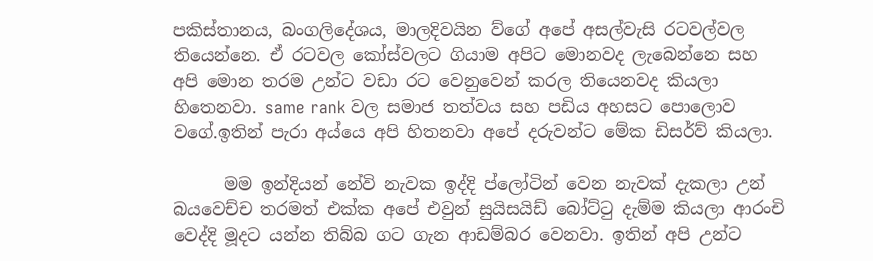පකිස්තානය, බංගලිදේශය, මාලදිවයින ව්ගේ අපේ අසල්වැසි රටවල්වල තියෙන්නෙ. ඒ රටවල කෝස්වලට ගියාම අපිට මොනවද ලැබෙන්නෙ සහ අපි මොන තරම උන්ට වඩා රට වෙනුවෙන් කරල තියෙනවද කියලා හිතෙනවා. same rank වල සමාජ තත්වය සහ පඩිය අහසට පොලොව වගේ.ඉතින් පැරා අය්යෙ අපි හිතනවා අපේ දරුවන්ට මේක ඩිසර්ව් කියලා.

      මම ඉන්දියන් නේවි නැවක ඉද්දි ප්ලෝටින් වෙන නැවක් දැකලා උන් බයවෙච්ච තරමත් එක්ක අපේ එවුන් සුයිසයිඩ් බෝට්ටු දැම්ම කියලා ආරංචි වෙද්දි මූදට යන්න තිබ්බ ගට ගැන ආඩම්බර වෙනවා. ඉතින් අපි උන්ට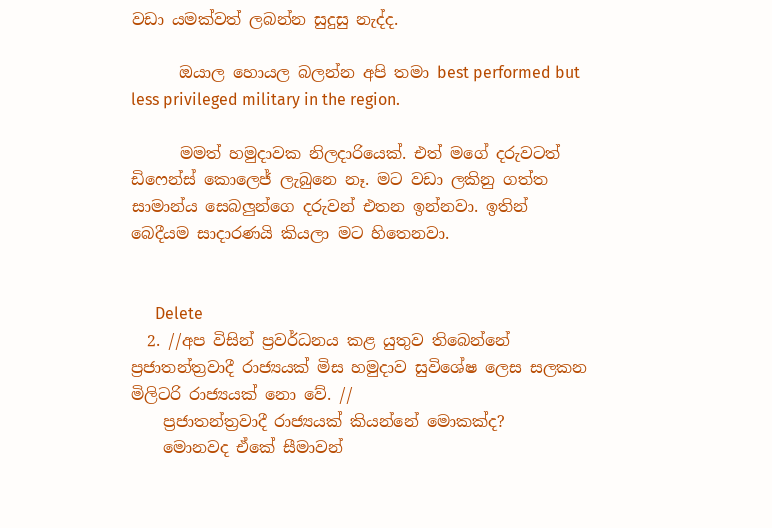වඩා යමක්වත් ලබන්න සුදුසු නැද්ද.

      ඔයාල හොයල බලන්න අපි තමා best performed but less privileged military in the region.

      මමත් හමුදාවක නිලදාරියෙක්. එත් මගේ දරුවටත් ඩිෆෙන්ස් කොලෙජ් ලැබුනෙ නෑ. මට වඩා ලකිනු ගත්ත සාමාන්ය සෙබලුන්ගෙ දරුවන් එතන ඉන්නවා. ඉතින් බෙදීයම සාදාරණයි කියලා මට හිතෙනවා.


      Delete
  2. //අප විසින් ප්‍රවර්ධනය කළ යුතුව තිබෙන්නේ ප්‍රජාතන්ත්‍රවාදී රාජ්‍යයක් මිස හමුදාව සුවිශේෂ ලෙස සලකන මිලිටරි රාජ්‍යයක් නො වේ. //
    ප්‍රජාතන්ත්‍රවාදී රාජ්‍යයක් කියන්නේ මොකක්ද?
    මොනවද ඒකේ සීමාවන්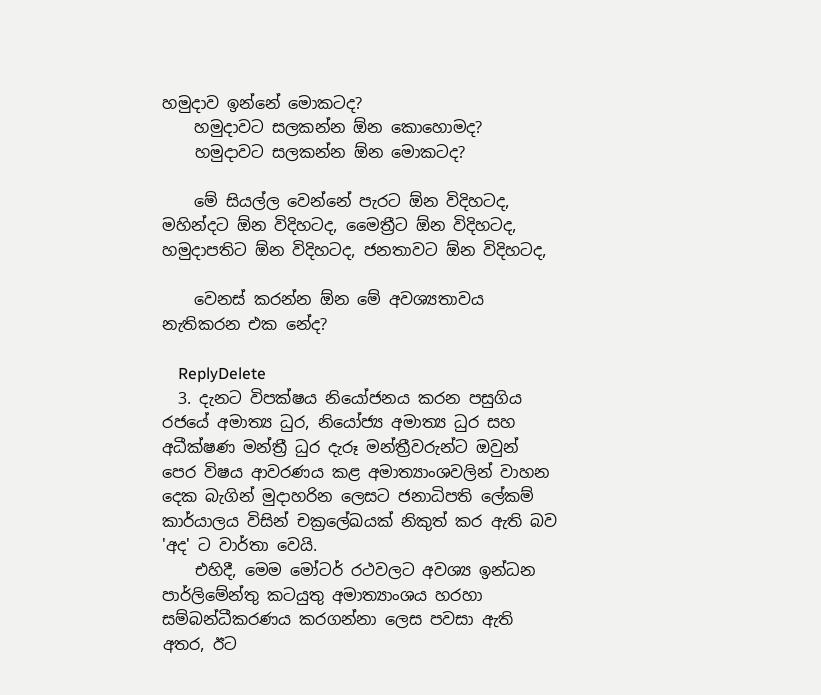හමුදාව ඉන්නේ මොකටද?
    හමුදාවට සලකන්න ඕන කොහොමද?
    හමුදාවට සලකන්න ඕන මොකටද?

    මේ සියල්ල වෙන්නේ පැරට ඕන විදිහටද, මහින්දට ඕන විදිහටද, මෛත්‍රීට ඕන විදිහටද, හමුදාපතිට ඕන විදිහටද, ජනතාවට ඕන විදිහටද,

    වෙනස් කරන්න ඕන මේ අවශ්‍යතාවය නැතිකරන එක නේද?

    ReplyDelete
  3. දැනට විපක්ෂය නියෝජනය කරන පසුගිය රජයේ අමාත්‍ය ධුර, නියෝජ්‍ය අමාත්‍ය ධුර සහ අධීක්ෂණ මන්ත්‍රී ධුර දැරූ මන්ත්‍රීවරුන්ට ඔවුන් පෙර විෂය ආවරණය කළ අමාත්‍යාංශවලින් වාහන දෙක බැගින් මුදාහරින ලෙසට ජනාධිපති ලේකම් කාර්යාලය විසින් චක්‍රලේඛයක් නිකුත් කර ඇති බව 'අද' ට වාර්තා වෙයි.
    එහිදී, මෙම මෝටර් රථවලට අවශ්‍ය ඉන්ධන පාර්ලිමේන්තු කටයුතු අමාත්‍යාංශය හරහා සම්බන්ධීකරණය කරගන්නා ලෙස පවසා ඇති අතර, ඊට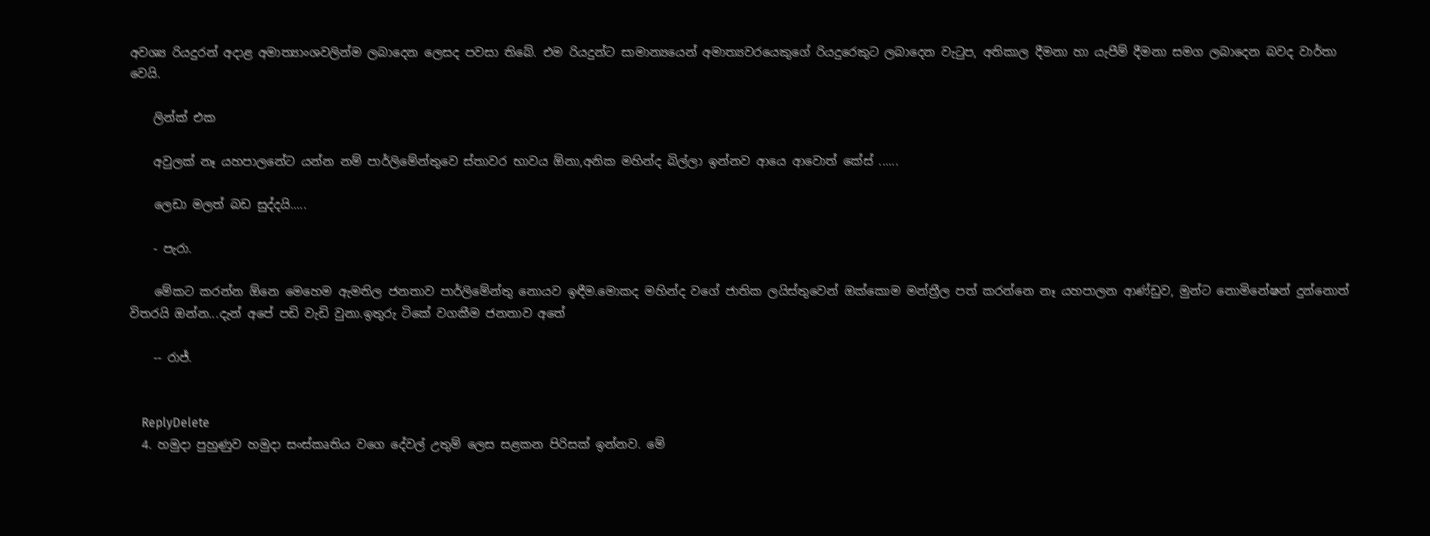අවශ්‍ය රියදුරන් අදාළ අමාත්‍යාංශවලින්ම ලබාදෙන ලෙසද පවසා තිබේ. එම රියදුන්ට සාමාන්‍යයෙන් අමාත්‍යවරයෙකුගේ රියදුරෙකුට ලබාදෙන වැටුප, අතිකාල දීමනා හා යැපීම් දීමනා සමග ලබාදෙන බවද වාර්තා වෙයි.

    ලින්ක් එක

    අවුලක් නෑ යහපාලනේට යන්න නම් පාර්ලිමේන්තුවෙ ස්තාවර භාවය ඕනා,අනික මහින්ද බිල්ලා ඉන්නව ආයෙ ආවොත් කේස් ......

    ලෙඩා මලත් බඩ සුද්දයි.....

    - පැරා.

    මේකට කරන්න ඕනෙ මෙහෙම ඇමතිල ජනතාව පාර්ලිමේන්තු නොයව ඉඳීම.මොකද මහින්ද වගේ ජාතික ලයිස්තුවෙන් ඔක්කොම මන්ත්‍රීල පත් කරන්නෙ නෑ යහපාලන ආණ්ඩුව, මුන්ට නොමිනේෂන් දුන්නොත් විතරයි ඔන්න...දැන් අපේ පඩි වැඩි වුනා.ඉතුරු ටිකේ වගකීම ජනතාව අතේ

    -- රාජ්.


    ReplyDelete
  4. හමුදා පුහුණුව හමුදා සංස්කෘතිය වගෙ දේවල් උතුම් ලෙස සළකන පිරිසක් ඉන්නව. මේ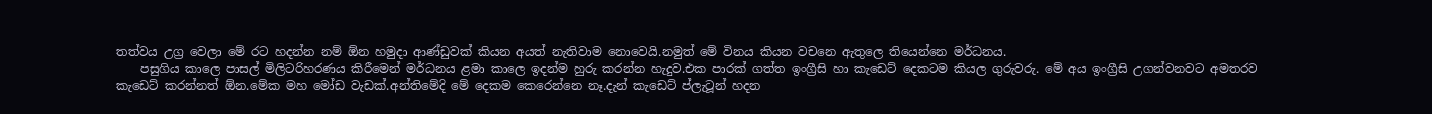තත්වය උග්‍ර වෙලා මේ රට හදන්න නම් ඕන හමුදා ආණ්ඩුවක් කියන අයත් නැතිවාම නොවෙයි.නමුත් මේ විනය කියන වචනෙ ඇතුලෙ තියෙන්නෙ මර්ධනය.
    පසුගිය කාලෙ පාසල් මිලිටරිහරණය කිරීමෙන් මර්ධනය ළමා කාලෙ ඉදන්ම හුරු කරන්න හැදුව.එක පාරක් ගත්ත ඉංග්‍රීසි හා කැඩෙට් දෙකටම කියල ගුරුවරු. මේ අය ඉංග්‍රීසි උගන්වනවට අමතරව කැඩෙට් කරන්නත් ඕන.මේක මහ මෝඩ වැඩක්.අන්තිමේදි මේ දෙකම කෙරෙන්නෙ නෑ.දැන් කැඩෙට් ප්ලැටූන් හදන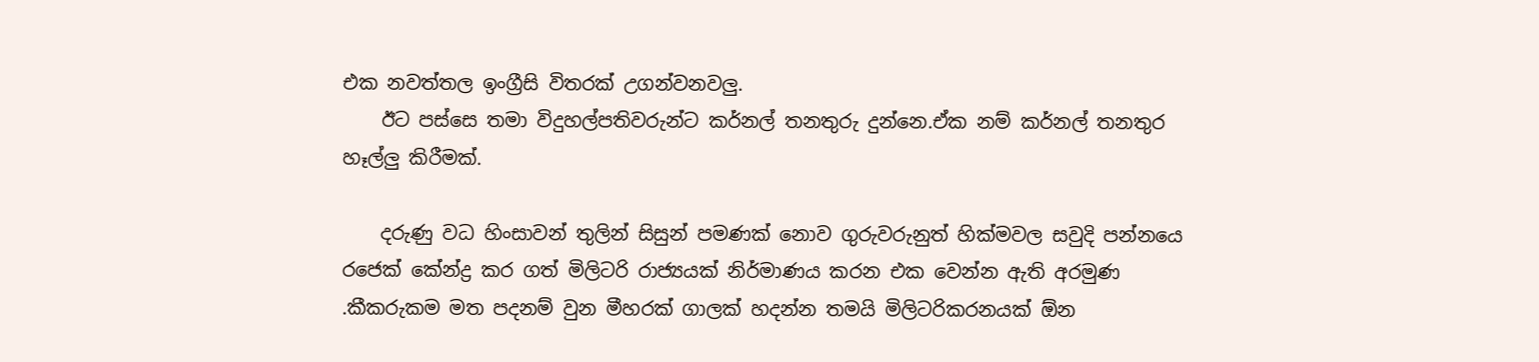එක නවත්තල ඉංග්‍රීසි විතරක් උගන්වනවලු.
    ඊට පස්සෙ තමා විදුහල්පතිවරුන්ට කර්නල් තනතුරු දුන්නෙ.ඒක නම් කර්නල් තනතුර හෑල්ලු කිරීමක්.

    දරුණු වධ හිංසාවන් තුලින් සිසුන් පමණක් නොව ගුරුවරුනුත් හික්මවල සවුදි පන්නයෙ රජෙක් කේන්ද්‍ර කර ගත් මිලිටරි රාජ්‍යයක් නිර්මාණය කරන එක වෙන්න ඇති අරමුණ .කීකරුකම මත පදනම් වුන මීහරක් ගාලක් හදන්න තමයි මිලිටරිකරනයක් ඕන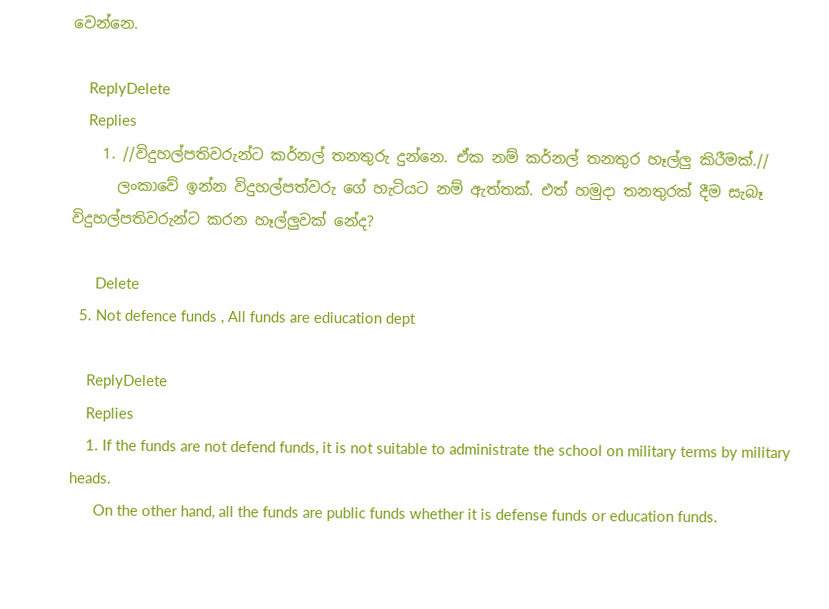වෙන්නෙ.

    ReplyDelete
    Replies
    1. //විදුහල්පතිවරුන්ට කර්නල් තනතුරු දුන්නෙ. ඒක නම් කර්නල් තනතුර හෑල්ලු කිරීමක්.//
      ලංකාවේ ඉන්න විදුහල්පත්වරු ගේ හැටියට නම් ඇත්තක්. එත් හමුදා තනතුරක් දීම සැබෑ විදුහල්පතිවරුන්ට කරන හෑල්ලුවක් නේද?

      Delete
  5. Not defence funds , All funds are ediucation dept

    ReplyDelete
    Replies
    1. If the funds are not defend funds, it is not suitable to administrate the school on military terms by military heads.
      On the other hand, all the funds are public funds whether it is defense funds or education funds.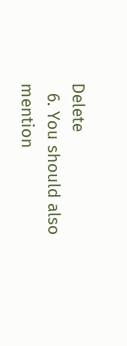Delete
  6. You should also mention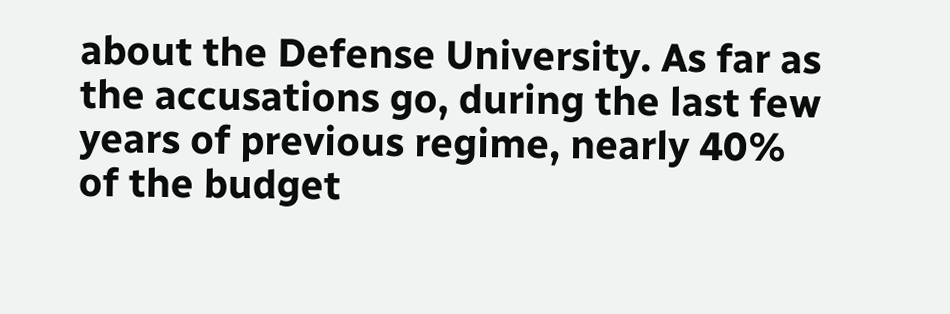about the Defense University. As far as the accusations go, during the last few years of previous regime, nearly 40% of the budget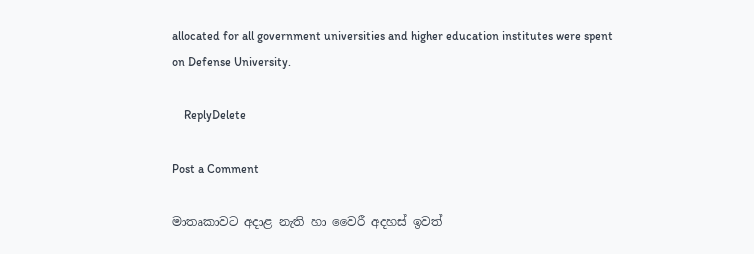allocated for all government universities and higher education institutes were spent on Defense University.

    ReplyDelete

Post a Comment

මාතෘකාවට අදාළ නැති හා වෛරී අදහස් ඉවත්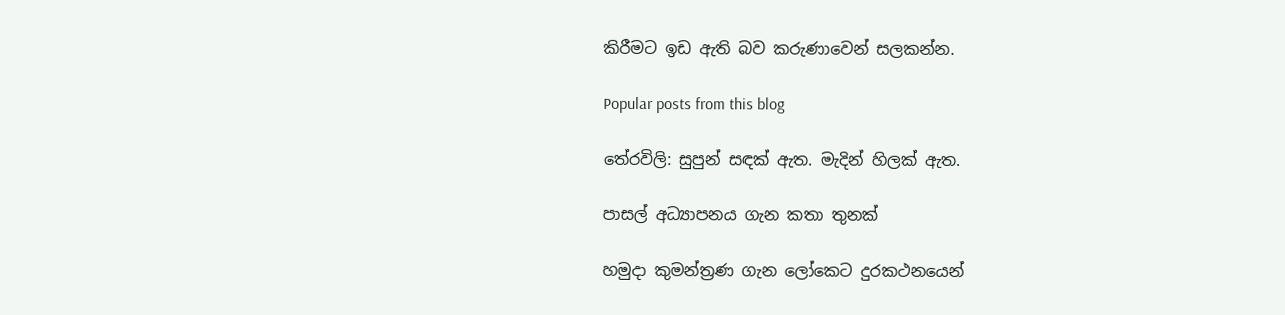කිරීමට ඉඩ ඇති බව කරුණාවෙන් සලකන්න.

Popular posts from this blog

තේරවිලි: සුපුන් සඳක් ඇත. මැදින් හිලක් ඇත.

පාසල් අධ්‍යාපනය ගැන කතා තුනක්

හමුදා කුමන්ත්‍රණ ගැන ලෝකෙට දුරකථනයෙන්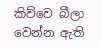කිව්වෙ බීලා වෙන්න ඇති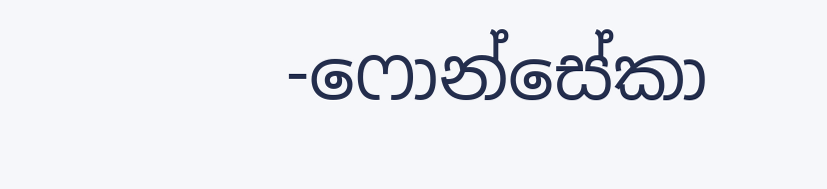-ෆොන්සේකා